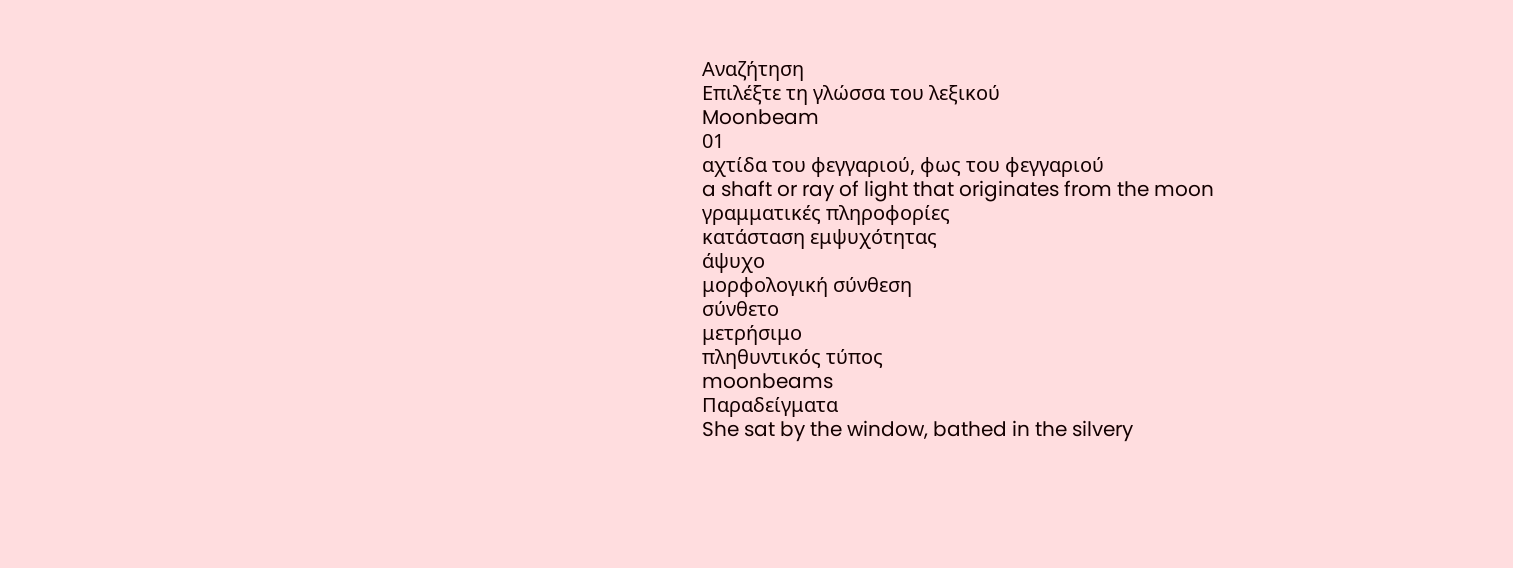Αναζήτηση
Επιλέξτε τη γλώσσα του λεξικού
Moonbeam
01
αχτίδα του φεγγαριού, φως του φεγγαριού
a shaft or ray of light that originates from the moon
γραμματικές πληροφορίες
κατάσταση εμψυχότητας
άψυχο
μορφολογική σύνθεση
σύνθετο
μετρήσιμο
πληθυντικός τύπος
moonbeams
Παραδείγματα
She sat by the window, bathed in the silvery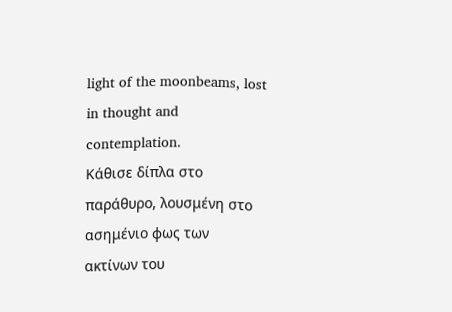light of the moonbeams, lost in thought and contemplation.
Κάθισε δίπλα στο παράθυρο, λουσμένη στο ασημένιο φως των ακτίνων του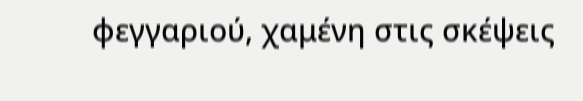φεγγαριού, χαμένη στις σκέψεις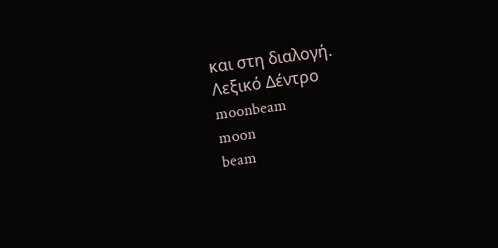και στη διαλογή.
Λεξικό Δέντρο
moonbeam
moon
beam